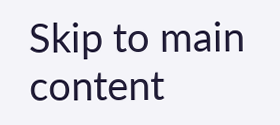Skip to main content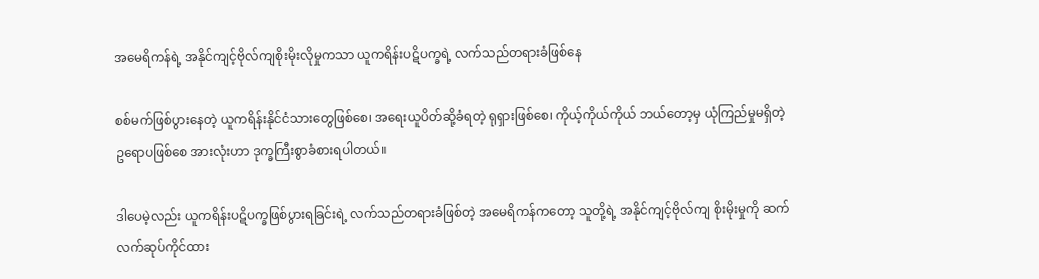အမေရိကန်ရဲ့ အနိုင်ကျင့်ဗိုလ်ကျစိုးမိုးလိုမှုကသာ ယူကရိန်းပဋိပက္ခရဲ့ လက်သည်တရားခံဖြစ်နေ

စစ်မက်ဖြစ်ပွားနေတဲ့ ယူကရိန်းနိုင်ငံသားတွေဖြစ်စေ၊ အရေးယူပိတ်ဆို့ခံရတဲ့ ရုရှားဖြစ်စေ၊ ကိုယ့်ကိုယ်ကိုယ် ဘယ်တော့မှ ယုံကြည်မှုမရှိတဲ့ ဥရောပဖြစ်စေ အားလုံးဟာ ဒုက္ခကြီးစွာခံစားရပါတယ်။

ဒါပေမဲ့လည်း ယူကရိန်းပဋိပက္ခဖြစ်ပွားရခြင်းရဲ့ လက်သည်တရားခံဖြစ်တဲ့ အမေရိကန်ကတော့ သူတို့ရဲ့ အနိုင်ကျင့်ဗိုလ်ကျ စိုးမိုးမှုကို ဆက်လက်ဆုပ်ကိုင်ထား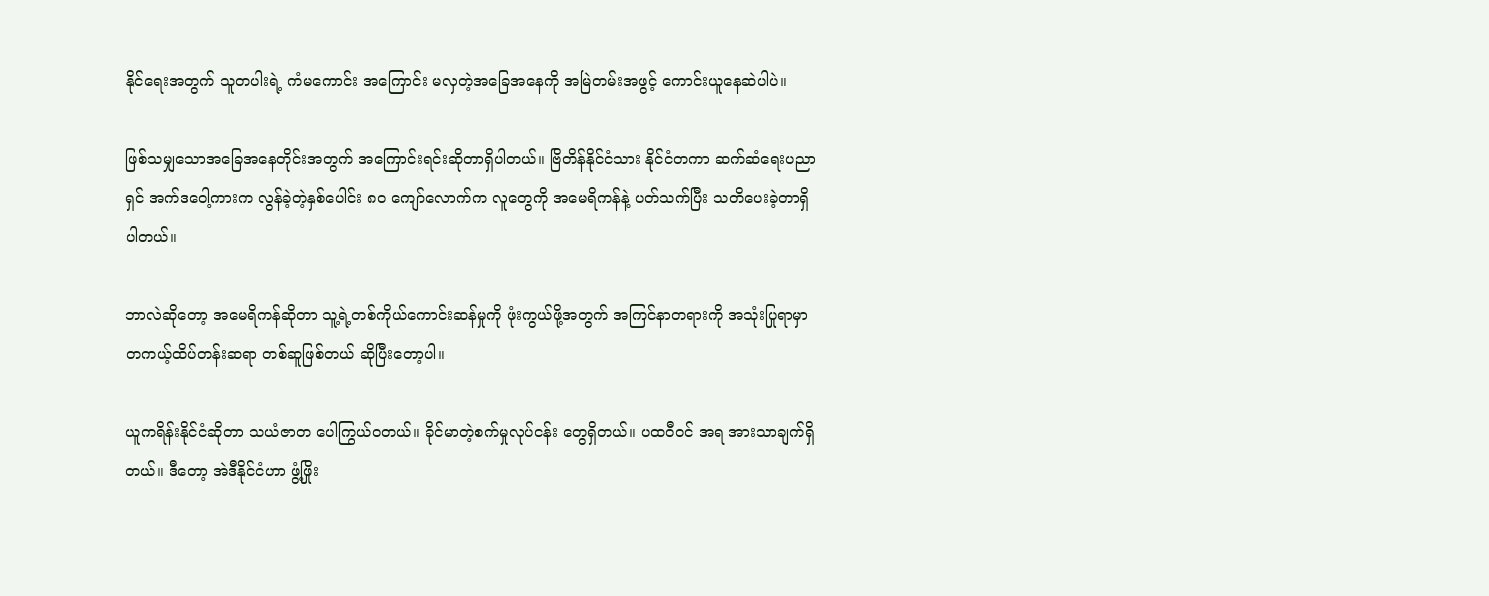နိုင်ရေးအတွက် သူတပါးရဲ့ ကံမကောင်း အကြောင်း မလှတဲ့အခြေအနေကို အမြဲတမ်းအဖွင့် ကောင်းယူနေဆဲပါပဲ။

ဖြစ်သမျှသောအခြေအနေတိုင်းအတွက် အကြောင်းရင်းဆိုတာရှိပါတယ်။ ဗြိတိန်နိုင်ငံသား နိုင်ငံတကာ ဆက်ဆံရေးပညာရှင် အက်ဒဝေါ့ကားက လွန်ခဲ့တဲ့နှစ်ပေါင်း ၈၀ ကျော်လောက်က လူတွေကို အမေရိကန်နဲ့ ပတ်သက်ပြီး သတိပေးခဲ့တာရှိပါတယ်။

ဘာလဲဆိုတော့ အမေရိကန်ဆိုတာ သူ့ရဲ့တစ်ကိုယ်ကောင်းဆန်မှုကို ဖုံးကွယ်ဖို့အတွက် အကြင်နာတရားကို အသုံးပြုရာမှာ တကယ့်ထိပ်တန်းဆရာ တစ်ဆူဖြစ်တယ် ဆိုပြီးတော့ပါ။

ယူကရိန်းနိုင်ငံဆိုတာ သယံဇာတ ပေါကြွယ်ဝတယ်။ ခိုင်မာတဲ့စက်မှုလုပ်ငန်း တွေရှိတယ်။ ပထဝီဝင် အရ အားသာချက်ရှိတယ်။ ဒီတော့ အဲဒီနိုင်ငံဟာ ဖွံ့ဖြိုး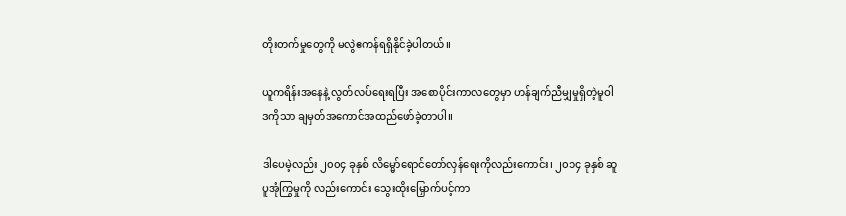တိုးတက်မှုတွေကို မလွဲဧကန်ရရှိနိုင်ခဲ့ပါတယ်။

ယူကရိန်းအနေနဲ့ လွတ်လပ်ရေးရပြီး အစောပိုင်းကာလတွေမှာ ဟန်ချက်ညီမျှမှုရှိတဲ့မူဝါဒကိုသာ ချမှတ်အကောင်အထည်ဖော်ခဲ့တာပါ။

ဒါပေမဲ့လည်း ၂၀၀၄ ခုနှစ် လိမ္မော်ရောင်တော်လှန်ရေးကိုလည်းကောင်း၊ ၂၀၁၄ ခုနှစ် ဆူပူအုံကြွမှုကို လည်းကောင်း သွေးထိုးမြှောက်ပင့်ကာ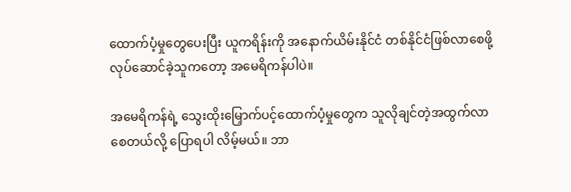ထောက်ပံ့မှုတွေပေးပြီး ယူကရိန်းကို အနောက်ယိမ်းနိုင်ငံ တစ်နိုင်ငံဖြစ်လာစေဖို့ လုပ်ဆောင်ခဲ့သူကတော့ အမေရိကန်ပါပဲ။

အမေရိကန်ရဲ့ သွေးထိုးမြှောက်ပင့်ထောက်ပံ့မှုတွေက သူလိုချင်တဲ့အထွက်လာစေတယ်လို့ ပြောရပါ လိမ့်မယ်။ ဘာ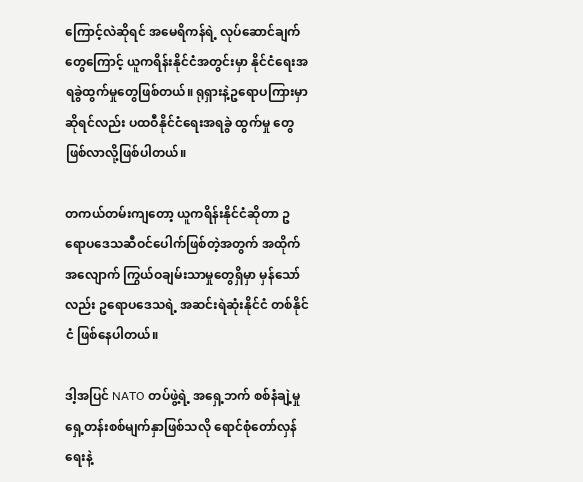ကြောင့်လဲဆိုရင် အမေရိကန်ရဲ့ လုပ်ဆောင်ချက်တွေကြောင့် ယူကရိန်းနိုင်ငံအတွင်းမှာ နိုင်ငံရေးအရခွဲထွက်မှုတွေဖြစ်တယ်။ ရုရှားနဲ့ဥရောပကြားမှာဆိုရင်လည်း ပထဝီနိုင်ငံရေးအရခွဲ ထွက်မှု တွေဖြစ်လာလို့ဖြစ်ပါတယ်။

တကယ်တမ်းကျတော့ ယူကရိန်းနိုင်ငံဆိုတာ ဥရောပဒေသဆီဝင်ပေါက်ဖြစ်တဲ့အတွက် အထိုက်အလျောက် ကြွယ်ဝချမ်းသာမှုတွေရှိမှာ မှန်သော်လည်း ဥရောပဒေသရဲ့ အဆင်းရဲဆုံးနိုင်ငံ တစ်နိုင်ငံ ဖြစ်နေပါတယ်။

ဒါ့အပြင် NATO တပ်ဖွဲ့ရဲ့ အရှေ့ဘက် စစ်နံချဲ့မှုရှေ့တန်းစစ်မျက်နှာဖြစ်သလို ရောင်စုံတော်လှန်ရေးနဲ့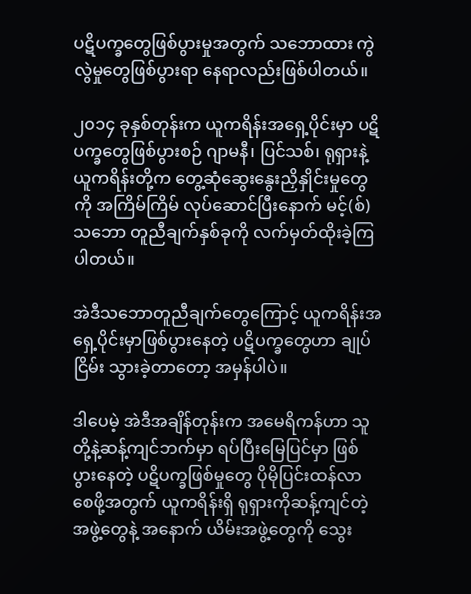ပဋိပက္ခတွေဖြစ်ပွားမှုအတွက် သဘောထား ကွဲလွဲမှုတွေဖြစ်ပွားရာ နေရာလည်းဖြစ်ပါတယ်။

၂၀၁၄ ခုနှစ်တုန်းက ယူကရိန်းအရှေ့ပိုင်းမှာ ပဋိပက္ခတွေဖြစ်ပွားစဉ် ဂျာမနီ၊ ပြင်သစ်၊ ရုရှားနဲ့ ယူကရိန်းတို့က တွေ့ဆုံဆွေးနွေးညှိနှိုင်းမှုတွေကို အကြိမ်ကြိမ် လုပ်ဆောင်ပြီးနောက် မင့်(စ်) သဘော တူညီချက်နှစ်ခုကို လက်မှတ်ထိုးခဲ့ကြပါတယ်။

အဲဒီသဘောတူညီချက်တွေကြောင့် ယူကရိန်းအရှေ့ပိုင်းမှာဖြစ်ပွားနေတဲ့ ပဋိပက္ခတွေဟာ ချုပ်ငြိမ်း သွားခဲ့တာတော့ အမှန်ပါပဲ။

ဒါပေမဲ့ အဲဒီအချိန်တုန်းက အမေရိကန်ဟာ သူတို့နဲ့ဆန့်ကျင်ဘက်မှာ ရပ်ပြီးမြေပြင်မှာ ဖြစ်ပွားနေတဲ့ ပဋိပက္ခဖြစ်မှုတွေ ပိုမိုပြင်းထန်လာစေဖို့အတွက် ယူကရိန်းရှိ ရုရှားကိုဆန့်ကျင်တဲ့ အဖွဲ့တွေနဲ့ အနောက် ယိမ်းအဖွဲ့တွေကို သွေး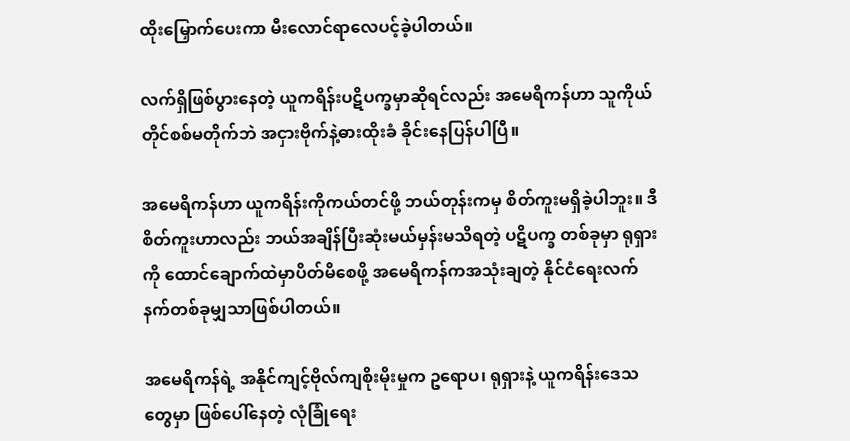ထိုးမြှောက်ပေးကာ မီးလောင်ရာလေပင့်ခဲ့ပါတယ်။

လက်ရှိဖြစ်ပွားနေတဲ့ ယူကရိန်းပဋိပက္ခမှာဆိုရင်လည်း အမေရိကန်ဟာ သူကိုယ်တိုင်စစ်မတိုက်ဘဲ အငှားဗိုက်နဲ့ဓားထိုးခံ ခိုင်းနေပြန်ပါပြီ။

အမေရိကန်ဟာ ယူကရိန်းကိုကယ်တင်ဖို့ ဘယ်တုန်းကမှ စိတ်ကူးမရှိခဲ့ပါဘူး။ ဒီစိတ်ကူးဟာလည်း ဘယ်အချိန်ပြီးဆုံးမယ်မှန်းမသိရတဲ့ ပဋိပက္ခ တစ်ခုမှာ ရုရှားကို ထောင်ချောက်ထဲမှာပိတ်မိစေဖို့ အမေရိကန်ကအသုံးချတဲ့ နိုင်ငံရေးလက်နက်တစ်ခုမျှသာဖြစ်ပါတယ်။

အမေရိကန်ရဲ့ အနိုင်ကျင့်ဗိုလ်ကျစိုးမိုးမှုက ဥရောပ၊ ရုရှားနဲ့ ယူကရိန်းဒေသတွေမှာ ဖြစ်ပေါ်နေတဲ့ လုံခြုံရေး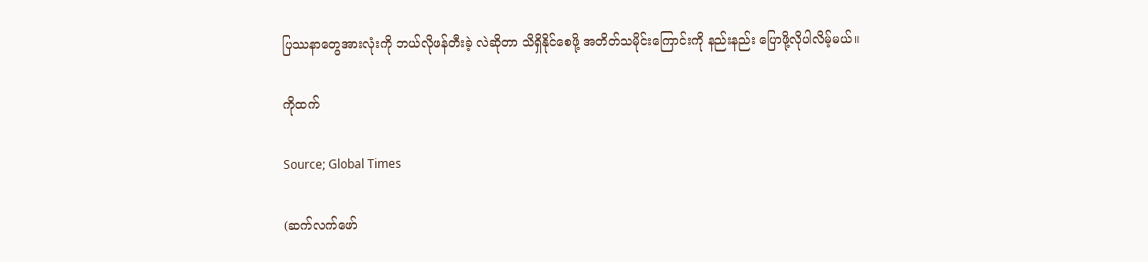ပြဿနာတွေအားလုံးကို ဘယ်လိုဖန်တီးခဲ့ လဲဆိုတာ သိရှိနိုင်စေဖို့ အတိတ်သမိုင်းကြောင်းကို နည်းနည်း ပြောဖို့လိုပါလိမ့်မယ်။

ကိုထက်

Source; Global Times

(ဆက်လက်ဖော်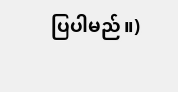ပြပါမည်။)